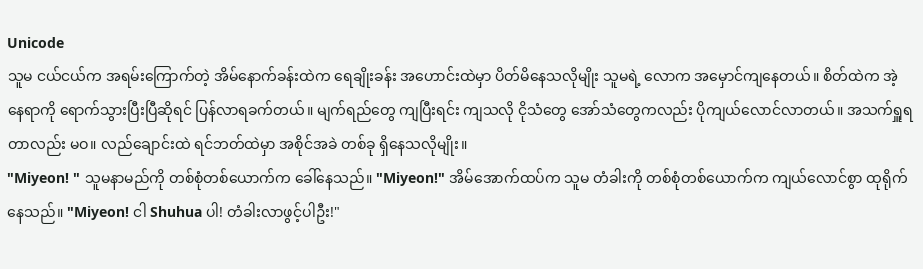Unicode
သူမ ငယ်ငယ်က အရမ်းကြောက်တဲ့ အိမ်နောက်ခန်းထဲက ရေချိုးခန်း အဟောင်းထဲမှာ ပိတ်မိနေသလိုမျိုး သူမရဲ့ လောက အမှောင်ကျနေတယ်။ စိတ်ထဲက အဲ့နေရာကို ရောက်သွားပြီးပြီဆိုရင် ပြန်လာရခက်တယ်။ မျက်ရည်တွေ ကျပြီးရင်း ကျသလို ငိုသံတွေ အော်သံတွေကလည်း ပိုကျယ်လောင်လာတယ်။ အသက်ရှူရတာလည်း မဝ။ လည်ချောင်းထဲ ရင်ဘတ်ထဲမှာ အစိုင်အခဲ တစ်ခု ရှိနေသလိုမျိုး။
"Miyeon! " သူမနာမည်ကို တစ်စုံတစ်ယောက်က ခေါ်နေသည်။ "Miyeon!" အိမ်အောက်ထပ်က သူမ တံခါးကို တစ်စုံတစ်ယောက်က ကျယ်လောင်စွာ ထုရိုက်နေသည်။ "Miyeon! ငါ Shuhua ပါ! တံခါးလာဖွင့်ပါဦး!"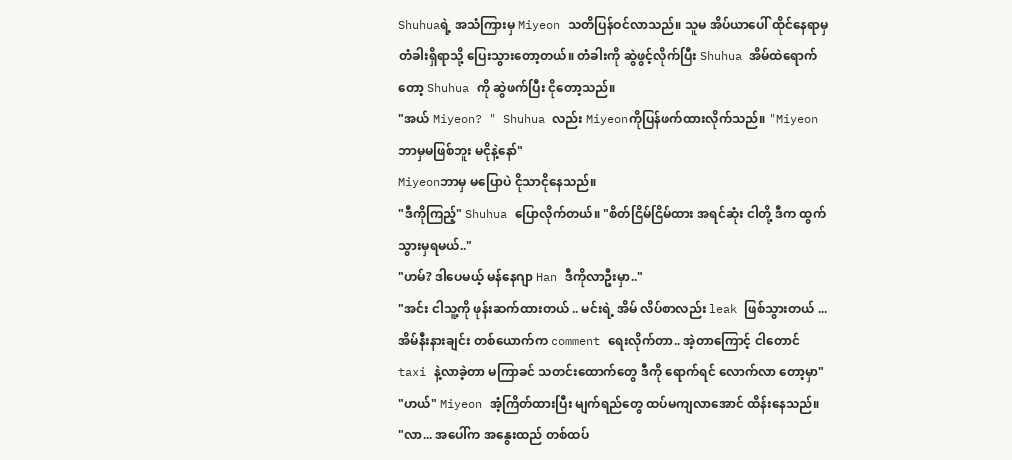Shuhuaရဲ့ အသံကြားမှ Miyeon သတိပြန်ဝင်လာသည်။ သူမ အိပ်ယာပေါ် ထိုင်နေရာမှ တံခါးရှိရာသို့ ပြေးသွားတော့တယ်။ တံခါးကို ဆွဲဖွင့်လိုက်ပြီး Shuhua အိမ်ထဲရောက်တော့ Shuhua ကို ဆွဲဖက်ပြီး ငိုတော့သည်။
"အယ် Miyeon? " Shuhua လည်း Miyeonကိုပြန်ဖက်ထားလိုက်သည်။ "Miyeon ဘာမှမဖြစ်ဘူး မငိုနဲ့နော်"
Miyeonဘာမှ မပြောပဲ ငိုသာငိုနေသည်။
"ဒီကိုကြည့်" Shuhua ပြောလိုက်တယ်။ "စိတ်ငြိမ်ငြိမ်ထား အရင်ဆုံး ငါတို့ ဒီက ထွက်သွားမှရမယ်.."
"ဟမ်? ဒါပေမယ့် မန်နေဂျာ Han ဒီကိုလာဦးမှာ.."
"အင်း ငါသူ့ကို ဖုန်းဆက်ထားတယ် .. မင်းရဲ့ အိမ် လိပ်စာလည်း leak ဖြစ်သွားတယ် ...အိမ်နီးနားချင်း တစ်ယောက်က comment ရေးလိုက်တာ.. အဲ့တာကြောင့် ငါတောင် taxi နဲ့လာခဲ့တာ မကြာခင် သတင်းထောက်တွေ ဒီကို ရောက်ရင် လောက်လာ တော့မှာ"
"ဟယ်" Miyeon အံ့ကြိတ်ထားပြီး မျက်ရည်တွေ ထပ်မကျလာအောင် ထိန်းနေသည်။
"လာ... အပေါ်က အနွေးထည် တစ်ထပ်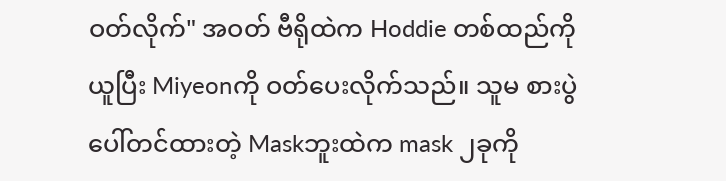ဝတ်လိုက်" အဝတ် ဗီရိုထဲက Hoddie တစ်ထည်ကိုယူပြီး Miyeonကို ဝတ်ပေးလိုက်သည်။ သူမ စားပွဲပေါ်တင်ထားတဲ့ Maskဘူးထဲက mask ၂ခုကို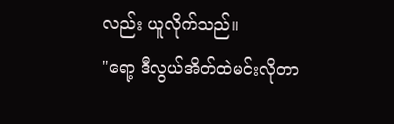လည်း ယူလိုက်သည်။
"ရော့ ဒီလွယ်အိတ်ထဲမင်းလိုတာ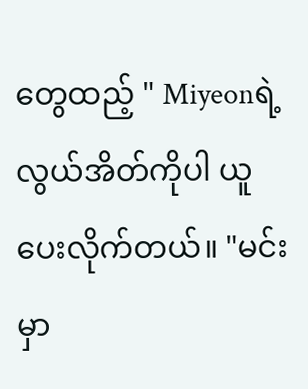တွေထည့် " Miyeonရဲ့ လွယ်အိတ်ကိုပါ ယူပေးလိုက်တယ်။ "မင်းမှာ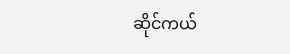ဆိုင်ကယ်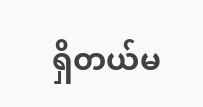ရှိတယ်မ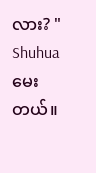လား? " Shuhua မေးတယ်။